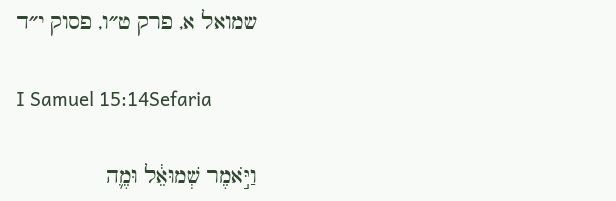שמואל א, פרק ט״ו, פסוק י״ד

I Samuel 15:14Sefaria

וַיֹּ֣אמֶר שְׁמוּאֵ֔ל וּמֶ֛ה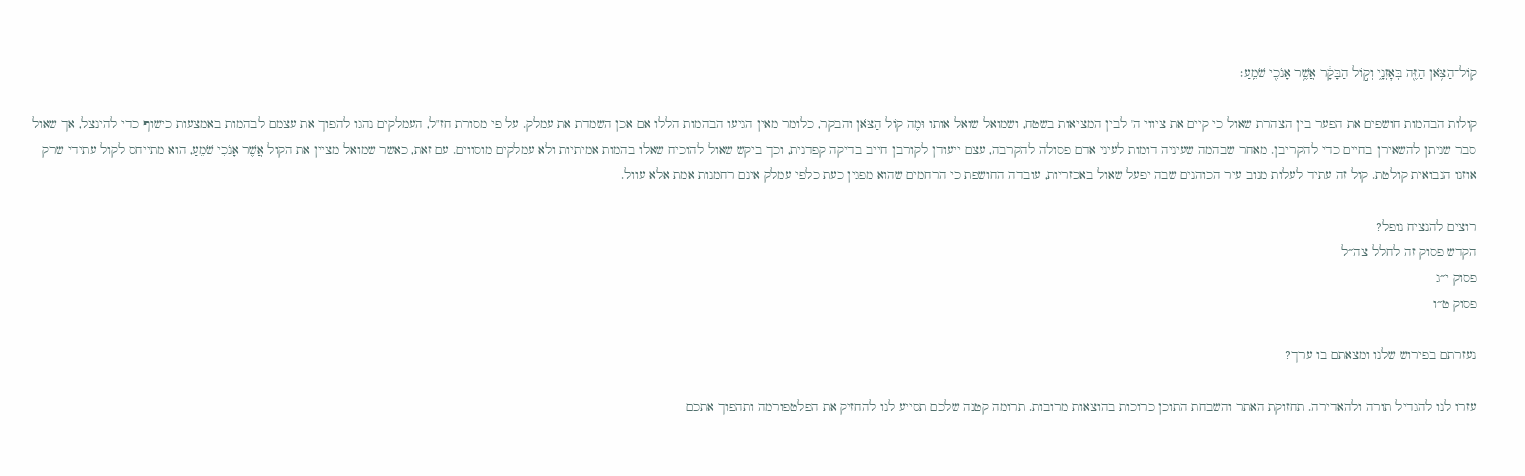קֽוֹל־הַצֹּ֥אן הַזֶּ֖ה בְּאׇזְנָ֑י וְק֣וֹל הַבָּקָ֔ר אֲשֶׁ֥ר אָנֹכִ֖י שֹׁמֵֽעַ׃

קולות הבהמות חושפים את הפער בין הצהרת שאול כי קיים את ציווי ה' לבין המציאות בשטח, ושמואל שואל אותו וּמֶה קוֹל הַצֹּאן והבקר, כלומר מאין הגיעו הבהמות הללו אם אכן השמדת את עמלק. על פי מסורת חז"ל, העמלקים נהגו להפוך את עצמם לבהמות באמצעות כישוף כדי להינצל, אך שאול סבר שניתן להשאירן בחיים כדי להקריבן. מאחר שבהמה שעיניה דומות לעיני אדם פסולה להקרבה, עצם ייעודן לקורבן חייב בדיקה קפדנית, וכך ביקש שאול להוכיח שאלו בהמות אמיתיות ולא עמלקים מוסווים. עם זאת, כאשר שמואל מציין את הקול אֲשֶׁר אָנֹכִי שֹׁמֵעַ, הוא מתייחס לקול עתידי שרק אוזנו הנבואית קולטת. קול זה עתיד לעלות מנוב עיר הכוהנים שבה יפעל שאול באכזריות, עובדה החושפת כי הרחמים שהוא מפגין כעת כלפי עמלק אינם רחמנות אמת אלא עוול.

רוצים להנציח נופל?
הקדש פסוק זה לחלל צה״ל
פסוק י״ג
פסוק ט״ו

נעזרתם בפירוש שלנו ומצאתם בו ערך?

עזרו לנו להגדיל תורה ולהאדירה. תחזוקת האתר והשבחת התוכן כרוכות בהוצאות מרובות. תרומה קטנה שלכם תסייע לנו להחזיק את הפלטפורמה ותהפוך אתכם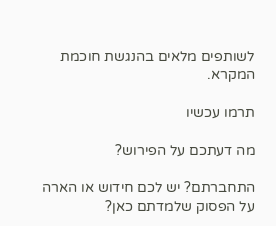לשותפים מלאים בהנגשת חוכמת המקרא.

תרמו עכשיו

מה דעתכם על הפירוש?

התחברתם? יש לכם חידוש או הארה על הפסוק שלמדתם כאן?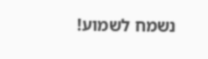נשמח לשמוע!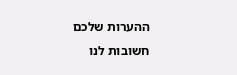ההערות שלכם חשובות לנו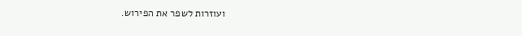ועוזרות לשפר את הפירוש.